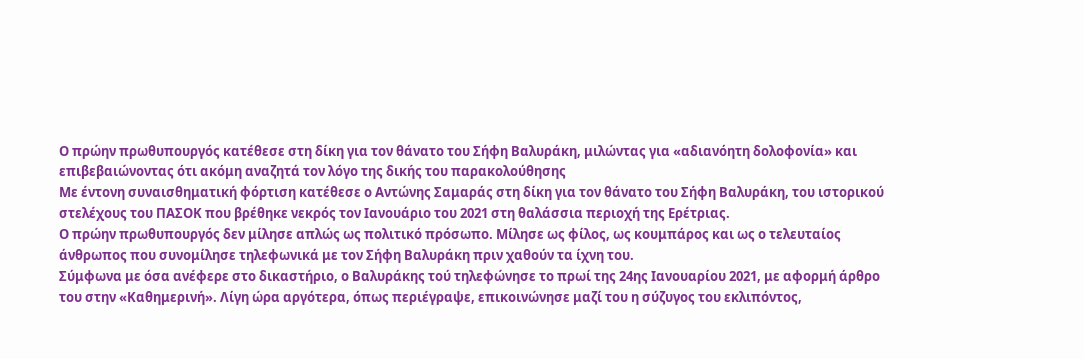Ο πρώην πρωθυπουργός κατέθεσε στη δίκη για τον θάνατο του Σήφη Βαλυράκη, μιλώντας για «αδιανόητη δολοφονία» και επιβεβαιώνοντας ότι ακόμη αναζητά τον λόγο της δικής του παρακολούθησης
Με έντονη συναισθηματική φόρτιση κατέθεσε ο Αντώνης Σαμαράς στη δίκη για τον θάνατο του Σήφη Βαλυράκη, του ιστορικού στελέχους του ΠΑΣΟΚ που βρέθηκε νεκρός τον Ιανουάριο του 2021 στη θαλάσσια περιοχή της Ερέτριας.
Ο πρώην πρωθυπουργός δεν μίλησε απλώς ως πολιτικό πρόσωπο. Μίλησε ως φίλος, ως κουμπάρος και ως ο τελευταίος άνθρωπος που συνομίλησε τηλεφωνικά με τον Σήφη Βαλυράκη πριν χαθούν τα ίχνη του.
Σύμφωνα με όσα ανέφερε στο δικαστήριο, ο Βαλυράκης τού τηλεφώνησε το πρωί της 24ης Ιανουαρίου 2021, με αφορμή άρθρο του στην «Καθημερινή». Λίγη ώρα αργότερα, όπως περιέγραψε, επικοινώνησε μαζί του η σύζυγος του εκλιπόντος,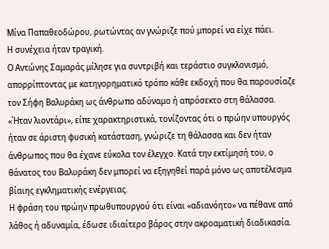Μίνα Παπαθεοδώρου, ρωτώντας αν γνώριζε πού μπορεί να είχε πάει.
Η συνέχεια ήταν τραγική.
Ο Αντώνης Σαμαράς μίλησε για συντριβή και τεράστιο συγκλονισμό, απορρίπτοντας με κατηγορηματικό τρόπο κάθε εκδοχή που θα παρουσίαζε τον Σήφη Βαλυράκη ως άνθρωπο αδύναμο ή απρόσεκτο στη θάλασσα.
«Ήταν λιοντάρι», είπε χαρακτηριστικά, τονίζοντας ότι ο πρώην υπουργός ήταν σε άριστη φυσική κατάσταση, γνώριζε τη θάλασσα και δεν ήταν άνθρωπος που θα έχανε εύκολα τον έλεγχο. Κατά την εκτίμησή του, ο θάνατος του Βαλυράκη δεν μπορεί να εξηγηθεί παρά μόνο ως αποτέλεσμα βίαιης εγκληματικής ενέργειας.
Η φράση του πρώην πρωθυπουργού ότι είναι «αδιανόητο» να πέθανε από λάθος ή αδυναμία, έδωσε ιδιαίτερο βάρος στην ακροαματική διαδικασία.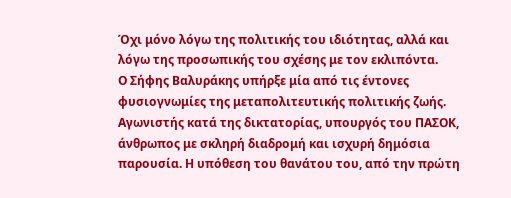Όχι μόνο λόγω της πολιτικής του ιδιότητας, αλλά και λόγω της προσωπικής του σχέσης με τον εκλιπόντα.
Ο Σήφης Βαλυράκης υπήρξε μία από τις έντονες φυσιογνωμίες της μεταπολιτευτικής πολιτικής ζωής. Αγωνιστής κατά της δικτατορίας, υπουργός του ΠΑΣΟΚ, άνθρωπος με σκληρή διαδρομή και ισχυρή δημόσια παρουσία. Η υπόθεση του θανάτου του, από την πρώτη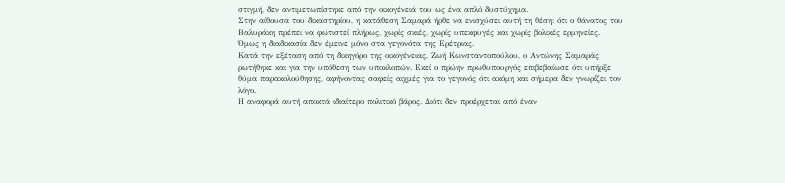στιγμή, δεν αντιμετωπίστηκε από την οικογένειά του ως ένα απλό δυστύχημα.
Στην αίθουσα του δικαστηρίου, η κατάθεση Σαμαρά ήρθε να ενισχύσει αυτή τη θέση: ότι ο θάνατος του Βαλυράκη πρέπει να φωτιστεί πλήρως, χωρίς σκιές, χωρίς υπεκφυγές και χωρίς βολικές ερμηνείες.
Όμως η διαδικασία δεν έμεινε μόνο στα γεγονότα της Ερέτριας.
Κατά την εξέταση από τη δικηγόρο της οικογένειας, Ζωή Κωνσταντοπούλου, ο Αντώνης Σαμαράς ρωτήθηκε και για την υπόθεση των υποκλοπών. Εκεί ο πρώην πρωθυπουργός επιβεβαίωσε ότι υπήρξε θύμα παρακολούθησης, αφήνοντας σαφείς αιχμές για το γεγονός ότι ακόμη και σήμερα δεν γνωρίζει τον λόγο.
Η αναφορά αυτή αποκτά ιδιαίτερο πολιτικό βάρος. Διότι δεν προέρχεται από έναν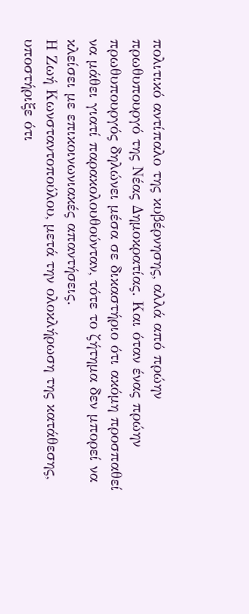πολιτικό αντίπαλο της κυβέρνησης, αλλά από πρώην πρωθυπουργό της Νέας Δημοκρατίας. Και όταν ένας πρώην πρωθυπουργός δηλώνει μέσα σε δικαστήριο ότι ακόμη προσπαθεί να μάθει γιατί παρακολουθούνταν, τότε το ζήτημα δεν μπορεί να κλείσει με επικοινωνιακές απαντήσεις.
Η Ζωή Κωνσταντοπούλου, μετά την ολοκλήρωση της κατάθεσης, υποστήριξε ότι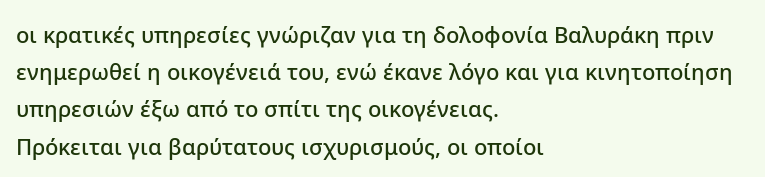οι κρατικές υπηρεσίες γνώριζαν για τη δολοφονία Βαλυράκη πριν ενημερωθεί η οικογένειά του, ενώ έκανε λόγο και για κινητοποίηση υπηρεσιών έξω από το σπίτι της οικογένειας.
Πρόκειται για βαρύτατους ισχυρισμούς, οι οποίοι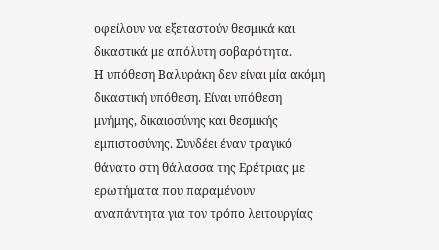οφείλουν να εξεταστούν θεσμικά και δικαστικά με απόλυτη σοβαρότητα.
Η υπόθεση Βαλυράκη δεν είναι μία ακόμη δικαστική υπόθεση. Είναι υπόθεση μνήμης, δικαιοσύνης και θεσμικής εμπιστοσύνης. Συνδέει έναν τραγικό θάνατο στη θάλασσα της Ερέτριας με ερωτήματα που παραμένουν αναπάντητα για τον τρόπο λειτουργίας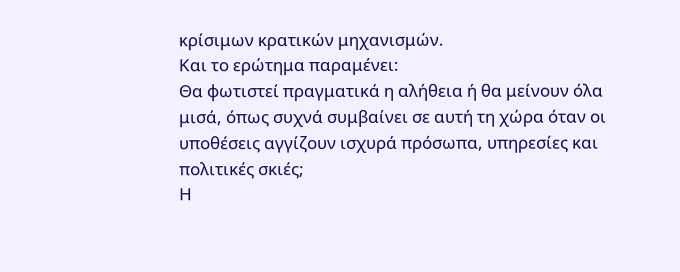κρίσιμων κρατικών μηχανισμών.
Και το ερώτημα παραμένει:
Θα φωτιστεί πραγματικά η αλήθεια ή θα μείνουν όλα μισά, όπως συχνά συμβαίνει σε αυτή τη χώρα όταν οι υποθέσεις αγγίζουν ισχυρά πρόσωπα, υπηρεσίες και πολιτικές σκιές;
Η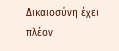Δικαιοσύνη έχει πλέον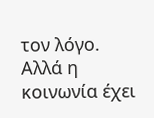τον λόγο. Αλλά η κοινωνία έχει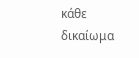κάθε δικαίωμα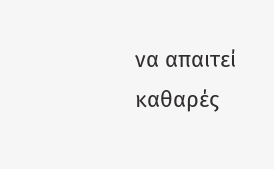να απαιτεί καθαρές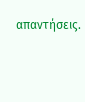απαντήσεις.